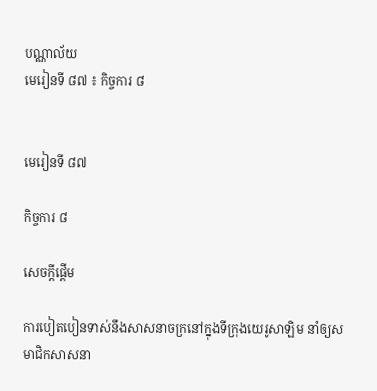បណ្ណាល័យ
មេរៀនទី ៨៧ ៖ កិច្ចការ ៨


មេរៀនទី ៨៧

កិច្ចការ ៨

សេចក្ដីផ្ដើម

ការបៀតបៀនទាស់នឹងសាសនាចក្រនៅក្នុងទីក្រុងយេរូសាឡិម នាំឲ្យសមាជិកសាសនា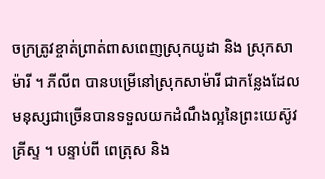ចក្រត្រូវខ្ចាត់ព្រាត់ពាសពេញស្រុកយូដា និង ស្រុកសាម៉ារី ។ ភីលីព បានបម្រើនៅស្រុកសាម៉ារី ជាកន្លែងដែលមនុស្សជាច្រើនបានទទួលយកដំណឹងល្អនៃព្រះយេស៊ូវគ្រីស្ទ ។ បន្ទាប់ពី ពេត្រុស និង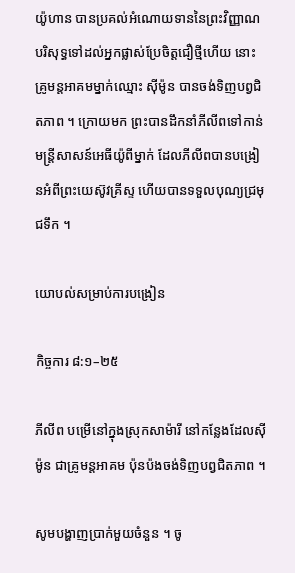យ៉ូហាន បានប្រគល់អំណោយទាននៃព្រះវិញ្ញាណបរិសុទ្ធទៅដល់អ្នកផ្លាស់ប្រែចិត្តជឿថ្មីហើយ នោះគ្រូមន្តអាគមម្នាក់ឈ្មោះ ស៊ីម៉ូន បានចង់ទិញបព្វជិតភាព ។ ក្រោយមក ព្រះបានដឹកនាំភីលីពទៅកាន់មន្ត្រីសាសន៍អេធីយ៉ូពីម្នាក់ ដែលភីលីពបានបង្រៀនអំពីព្រះយេស៊ូវគ្រីស្ទ ហើយបានទទួលបុណ្យជ្រមុជទឹក ។

យោបល់សម្រាប់ការបង្រៀន

កិច្ចការ ៨:១–២៥

ភីលីព បម្រើនៅក្នុងស្រុកសាម៉ារី នៅកន្លែងដែលស៊ីម៉ូន ជាគ្រូមន្ដអាគម ប៉ុនប៉ងចង់ទិញបព្វជិតភាព ។

សូមបង្ហាញប្រាក់មួយចំនួន ។ ចូ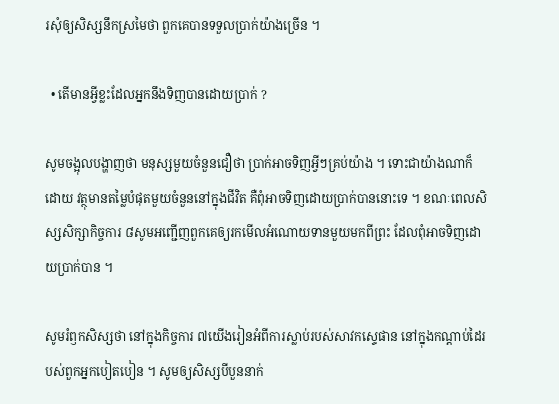រសុំឲ្យសិស្សនឹកស្រមៃថា ពួកគេបានទទួលប្រាក់យ៉ាងច្រើន ។

  • តើមានអ្វីខ្លះដែលអ្នកនឹងទិញបានដោយប្រាក់ ?

សូមចង្អុលបង្ហាញថា មនុស្សមួយចំនួនជឿថា ប្រាក់អាចទិញអ្វីៗគ្រប់យ៉ាង ។ ទោះជាយ៉ាងណាក៏ដោយ វត្ថុមានតម្លៃបំផុតមួយចំនួននៅក្នុងជីវិត គឺពុំអាចទិញដោយប្រាក់បាននោះទេ ។ ខណៈពេលសិស្សសិក្សាកិច្ចការ ៨សូមអញ្ជើញពួកគេឲ្យរកមើលអំណោយទានមួយមកពីព្រះ ដែលពុំអាចទិញដោយប្រាក់បាន ។

សូមរំឭកសិស្សថា នៅក្នុងកិច្ចការ ៧យើងរៀនអំពីការស្លាប់របស់សាវកស្ទេផាន នៅក្នុងកណ្ដាប់ដៃរបស់ពួកអ្នកបៀតបៀន ។ សូមឲ្យសិស្សបីបួននាក់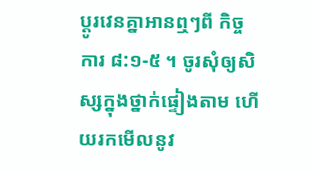ប្ដូរវេនគ្នាអានឮៗពី កិច្ចការ ៨:១-៥ ។ ចូរសុំឲ្យសិស្សក្នុងថ្នាក់ផ្ទៀងតាម ហើយរកមើលនូវ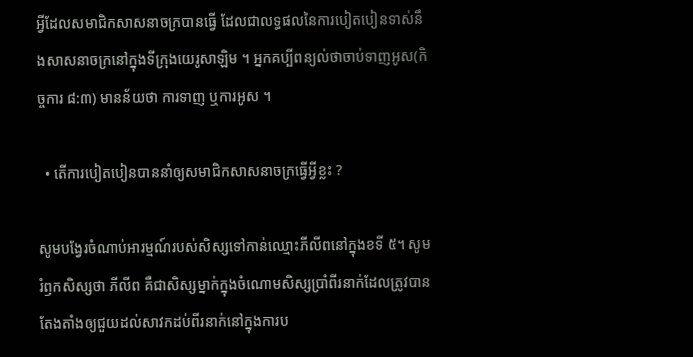អ្វីដែលសមាជិកសាសនាចក្របានធ្វើ ដែលជាលទ្ធផលនៃការបៀតបៀនទាស់នឹងសាសនាចក្រនៅក្នុងទីក្រុងយេរូសាឡិម ។ អ្នកគប្បីពន្យល់ថាចាប់ទាញអូស(កិច្ចការ ៨:៣) មានន័យថា ការទាញ ឬការអូស ។

  • តើការបៀតបៀនបាននាំឲ្យសមាជិកសាសនាចក្រធ្វើអ្វីខ្លះ ?

សូមបង្វែរចំណាប់អារម្មណ៍របស់សិស្សទៅកាន់ឈ្មោះភីលីពនៅក្នុងខទី ៥។ សូមរំឭកសិស្សថា ភីលីព គឺជាសិស្សម្នាក់ក្នុងចំណោមសិស្សប្រាំពីរនាក់ដែលត្រូវបានតែងតាំងឲ្យជួយដល់សាវកដប់ពីរនាក់នៅក្នុងការប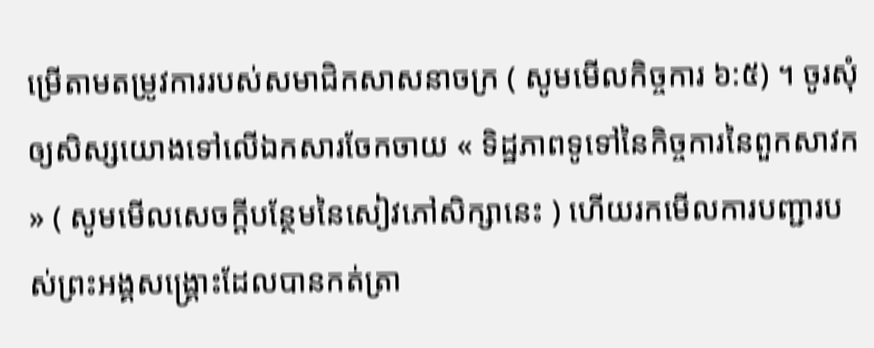ម្រើតាមតម្រូវការរបស់សមាជិកសាសនាចក្រ ( សូមមើលកិច្ចការ ៦:៥) ។ ចូរសុំឲ្យសិស្សយោងទៅលើឯកសារចែកចាយ « ទិដ្ឋភាពទូទៅនៃកិច្ចការនៃពួកសាវក » ( សូមមើលសេចក្ដីបន្ថែមនៃសៀវភៅសិក្សានេះ ) ហើយរកមើលការបញ្ជារបស់ព្រះអង្គសង្គ្រោះដែលបានកត់ត្រា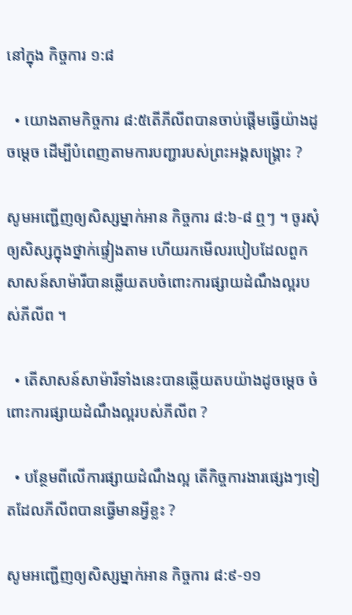នៅក្នុង កិច្ចការ ១:៨

  • យោងតាមកិច្ចការ ៨:៥តើភីលីពបានចាប់ផ្ដើមធ្វើយ៉ាងដូចម្ដេច ដើម្បីបំពេញតាមការបញ្ជារបស់ព្រះអង្គសង្គ្រោះ ?

សូមអញ្ជើញឲ្យសិស្សម្នាក់អាន កិច្ចការ ៨:៦-៨ ឮៗ ។ ចូរសុំឲ្យសិស្សក្នុងថ្នាក់ផ្ទៀងតាម ហើយរកមើលរបៀបដែលពួកសាសន៍សាម៉ារីបានឆ្លើយតបចំពោះការផ្សាយដំណឹងល្អរបស់ភីលីព ។

  • តើសាសន៍សាម៉ារីទាំងនេះបានឆ្លើយតបយ៉ាងដូចម្ដេច ចំពោះការផ្សាយដំណឹងល្អរបស់ភីលីព ?

  • បន្ថែមពីលើការផ្សាយដំណឹងល្អ តើកិច្ចការងារផ្សេងៗទៀតដែលភីលីពបានធ្វើមានអ្វីខ្លះ ?

សូមអញ្ជើញឲ្យសិស្សម្នាក់អាន កិច្ចការ ៨:៩-១១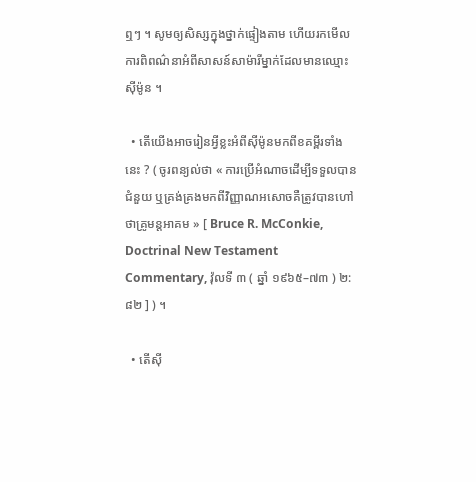ឮៗ ។ សូមឲ្យសិស្សក្នុងថ្នាក់ផ្ទៀងតាម ហើយរកមើលការពិពណ៌នាអំពីសាសន៍សាម៉ារីម្នាក់ដែលមានឈ្មោះ ស៊ីម៉ូន ។

  • តើយើងអាចរៀនអ្វីខ្លះអំពីស៊ីម៉ូនមកពីខគម្ពីរទាំងនេះ ? ( ចូរពន្យល់ថា « ការប្រើអំណាចដើម្បីទទួលបានជំនួយ ឬគ្រង់គ្រងមកពីវិញ្ញាណអសោចគឺត្រូវបានហៅថាគ្រូមន្ដអាគម » [ Bruce R. McConkie, Doctrinal New Testament Commentary, វ៉ុលទី ៣ ( ឆ្នាំ ១៩៦៥–៧៣ ) ២:៨២ ] ) ។

  • តើស៊ី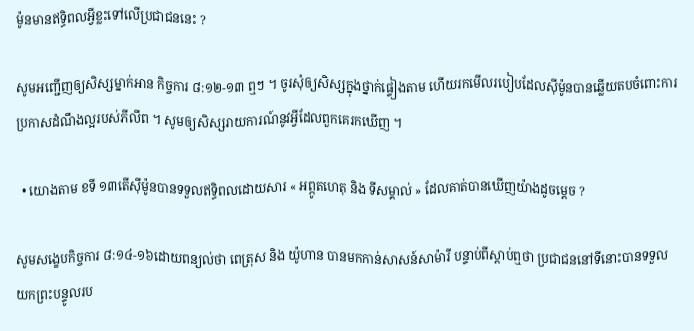ម៉ូនមានឥទ្ធិពលអ្វីខ្លះទៅលើប្រជាជននេះ ?

សូមអញ្ជើញឲ្យសិស្សម្នាក់អាន កិច្ចការ ៨:១២-១៣ ឮៗ ។ ចូរសុំឲ្យសិស្សក្នុងថ្នាក់ផ្ទៀងតាម ហើយរកមើលរបៀបដែលស៊ីម៉ូនបានឆ្លើយតបចំពោះការប្រកាសដំណឹងល្អរបស់ភីលីព ។ សូមឲ្យសិស្សរាយការណ៍នូវអ្វីដែលពួកគេរកឃើញ ។

  • យោងតាម ខទី ១៣តើស៊ីម៉ូនបានទទួលឥទ្ធិពលដោយសារ « អព្ភូតហេតុ និង ទីសម្គាល់ » ដែលគាត់បានឃើញយ៉ាងដូចម្ដេច ?

សូមសង្ខេបកិច្ចការ ៨:១៤-១៦ដោយពន្យល់ថា ពេត្រុស និង យ៉ូហាន បានមកកាន់សាសន៍សាម៉ារី បន្ទាប់ពីស្ដាប់ឮថា ប្រជាជននៅទីនោះបានទទួលយកព្រះបន្ទូលរប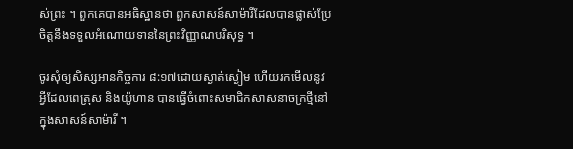ស់ព្រះ ។ ពួកគេបានអធិស្ឋានថា ពួកសាសន៍សាម៉ារីដែលបានផ្លាស់ប្រែចិត្តនឹងទទួលអំណោយទាននៃព្រះវិញ្ញាណបរិសុទ្ធ ។

ចូរសុំឲ្យសិស្សអានកិច្ចការ ៨:១៧ដោយស្ងាត់ស្ងៀម ហើយរកមើលនូវអ្វីដែលពេត្រុស និងយ៉ូហាន បានធ្វើចំពោះសមាជិកសាសនាចក្រថ្មីនៅក្នុងសាសន៍សាម៉ារី ។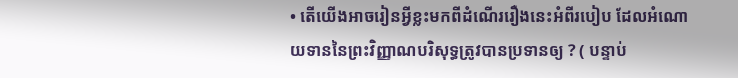• តើយើងអាចរៀនអ្វីខ្លះមកពីដំណើររឿងនេះអំពីរបៀប ដែលអំណោយទាននៃព្រះវិញ្ញាណបរិសុទ្ធត្រូវបានប្រទានឲ្យ ? ( បន្ទាប់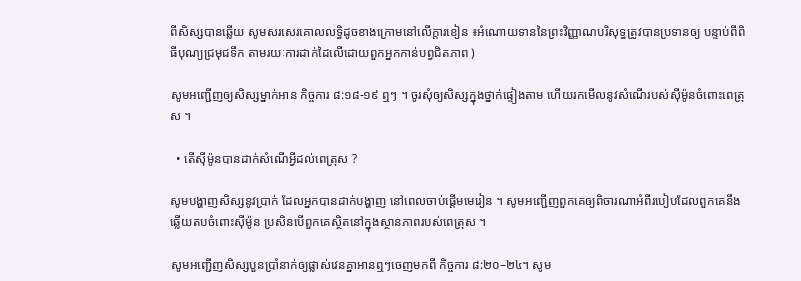ពីសិស្សបានឆ្លើយ សូមសរសេរគោលលទ្ធិដូចខាងក្រោមនៅលើក្ដារខៀន ៖អំណោយទាននៃព្រះវិញ្ញាណបរិសុទ្ធត្រូវបានប្រទានឲ្យ បន្ទាប់ពីពិធីបុណ្យជ្រមុជទឹក តាមរយៈការដាក់ដៃលើដោយពួកអ្នកកាន់បព្វជិតភាព )

សូមអញ្ជើញឲ្យសិស្សម្នាក់អាន កិច្ចការ ៨:១៨-១៩ ឮៗ ។ ចូរសុំឲ្យសិស្សក្នុងថ្នាក់ផ្ទៀងតាម ហើយរកមើលនូវសំណើរបស់ស៊ីម៉ូនចំពោះពេត្រុស ។

  • តើស៊ីម៉ូនបានដាក់សំណើអ្វីដល់ពេត្រុស ?

សូមបង្ហាញសិស្សនូវប្រាក់ ដែលអ្នកបានដាក់បង្ហាញ នៅពេលចាប់ផ្ដើមមេរៀន ។ សូមអញ្ជើញពួកគេឲ្យពិចារណាអំពីរបៀបដែលពួកគេនឹងឆ្លើយតបចំពោះស៊ីម៉ូន ប្រសិនបើពួកគេស្ថិតនៅក្នុងស្ថានភាពរបស់ពេត្រុស ។

សូមអញ្ជើញសិស្សបួនប្រាំនាក់ឲ្យផ្លាស់វេនគ្នាអានឮៗចេញមកពី កិច្ចការ ៨:២០–២៤។ សូម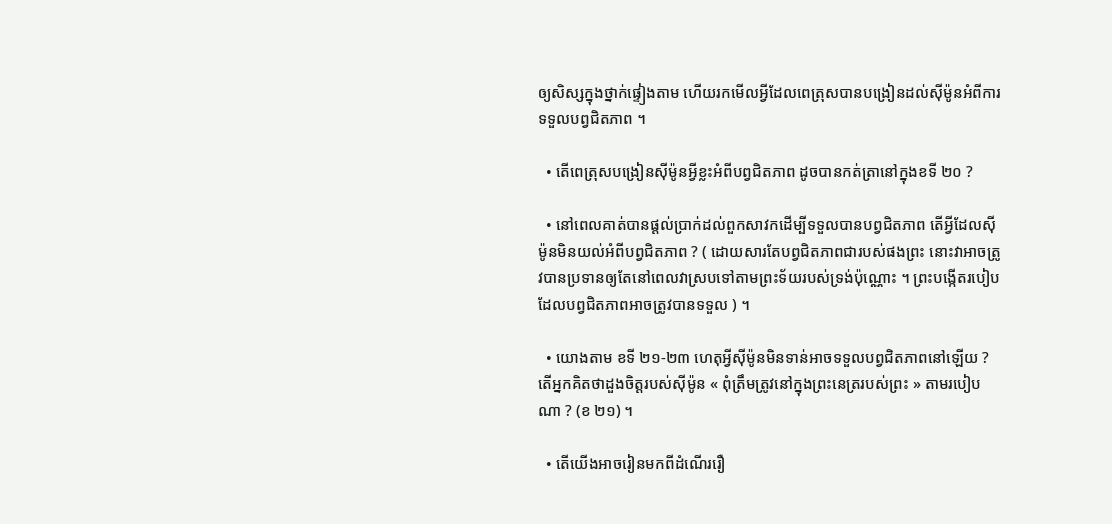ឲ្យសិស្សក្នុងថ្នាក់ផ្ទៀងតាម ហើយរកមើលអ្វីដែលពេត្រុសបានបង្រៀនដល់ស៊ីម៉ូនអំពីការទទួលបព្វជិតភាព ។

  • តើពេត្រុសបង្រៀនស៊ីម៉ូនអ្វីខ្លះអំពីបព្វជិតភាព ដូចបានកត់ត្រានៅក្នុងខទី ២០ ?

  • នៅពេលគាត់បានផ្តល់ប្រាក់ដល់ពួកសាវកដើម្បីទទួលបានបព្វជិតភាព តើអ្វីដែលស៊ីម៉ូនមិនយល់អំពីបព្វជិតភាព ? ( ដោយសារតែបព្វជិតភាពជារបស់ផងព្រះ នោះវាអាចត្រូវបានប្រទានឲ្យតែនៅពេលវាស្របទៅតាមព្រះទ័យរបស់ទ្រង់ប៉ុណ្ណោះ ។ ព្រះបង្កើតរបៀបដែលបព្វជិតភាពអាចត្រូវបានទទួល ) ។

  • យោងតាម ខទី ២១-២៣ ហេតុអ្វីស៊ីម៉ូនមិនទាន់អាចទទួលបព្វជិតភាពនៅឡើយ ? តើអ្នកគិតថាដួងចិត្តរបស់ស៊ីម៉ូន « ពុំត្រឹមត្រូវនៅក្នុងព្រះនេត្ររបស់ព្រះ » តាមរបៀបណា ? (ខ ២១) ។

  • តើយើងអាចរៀនមកពីដំណើររឿ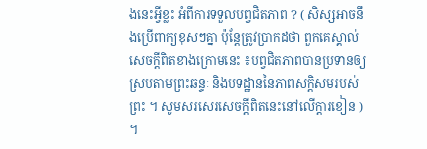ងនេះអ្វីខ្លះ អំពីការទទួលបព្វជិតភាព ? ( សិស្សអាចនឹងប្រើពាក្យខុសៗគ្នា ប៉ុន្តែត្រូវប្រាកដថា ពួកគេស្គាល់សេចក្ដីពិតខាងក្រោមនេះ ៖បព្វជិតភាពបានប្រទានឲ្យស្របតាមព្រះឆន្ទៈ និងបទដ្ឋាននៃភាពសក្ដិសមរបស់ព្រះ ។ សូមសរសេរសេចក្ដីពិតនេះនៅលើក្ដារខៀន ) ។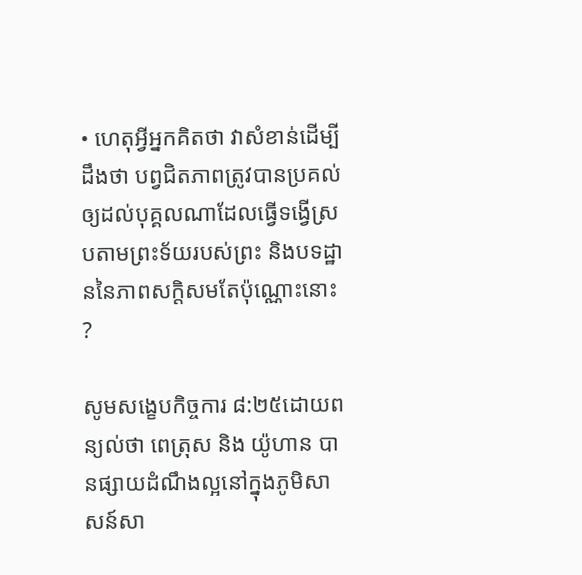• ហេតុអ្វីអ្នកគិតថា វាសំខាន់ដើម្បីដឹងថា បព្វជិតភាពត្រូវបានប្រគល់ឲ្យដល់បុគ្គលណាដែលធ្វើទង្វើស្របតាមព្រះទ័យរបស់ព្រះ និងបទដ្ឋាននៃភាពសក្ដិសមតែប៉ុណ្ណោះនោះ ?

សូមសង្ខេបកិច្ចការ ៨:២៥ដោយពន្យល់ថា ពេត្រុស និង យ៉ូហាន បានផ្សាយដំណឹងល្អនៅក្នុងភូមិសាសន៍សា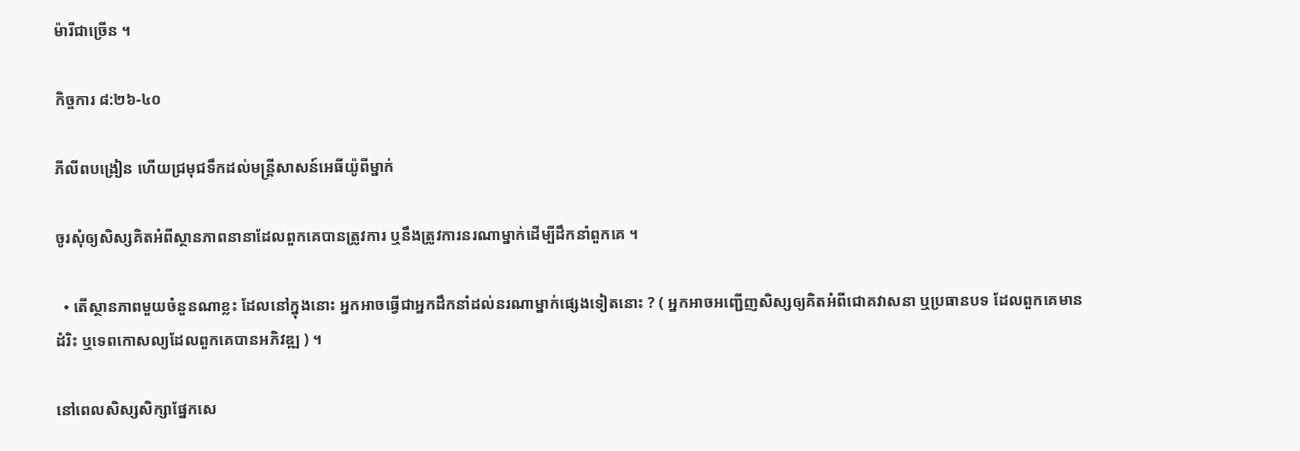ម៉ារីជាច្រើន ។

កិច្ចការ ៨:២៦-៤០

ភីលីពបង្រៀន ហើយជ្រមុជទឹកដល់មន្ត្រីសាសន៍អេធីយ៉ូពីម្នាក់

ចូរសុំឲ្យសិស្សគិតអំពីស្ថានភាពនានាដែលពួកគេបានត្រូវការ ឬនឹងត្រូវការនរណាម្នាក់ដើម្បីដឹកនាំពួកគេ ។

  • តើស្ថានភាពមួយចំនួនណាខ្លះ ដែលនៅក្នុងនោះ អ្នកអាចធ្វើជាអ្នកដឹកនាំដល់នរណាម្នាក់ផ្សេងទៀតនោះ ? ( អ្នកអាចអញ្ជើញសិស្សឲ្យគិតអំពីជោគវាសនា ឬប្រធានបទ ដែលពួកគេមានដំរិះ ឬទេពកោសល្យដែលពួកគេបានអភិវឌ្ឍ ) ។

នៅពេលសិស្សសិក្សាផ្នែកសេ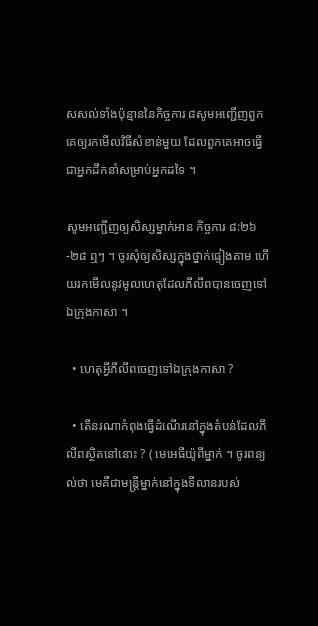សសល់ទាំងប៉ុន្មាននៃកិច្ចការ ៨សូមអញ្ជើញពួកគេឲ្យរកមើលវិធីសំខាន់មួយ ដែលពួកគេអាចធ្វើជាអ្នកដឹកនាំសម្រាប់អ្នកដទៃ ។

សូមអញ្ជើញឲ្យសិស្សម្នាក់អាន កិច្ចការ ៨:២៦-២៨ ឮៗ ។ ចូរសុំឲ្យសិស្សក្នុងថ្នាក់ផ្ទៀងតាម ហើយរកមើលនូវមូលហេតុដែលភីលីពបានចេញទៅឯក្រុងកាសា ។

  • ហេតុអ្វីភីលីពចេញទៅឯក្រុងកាសា ?

  • តើនរណាកំពុងធ្វើដំណើរនៅក្នុងតំបន់ដែលភីលីពស្ថិតនៅនោះ ? ( មេអេធីយ៉ូពីម្នាក់ ។ ចូរពន្យល់ថា មេគឺជាមន្ត្រីម្នាក់នៅក្នុងទីលានរបស់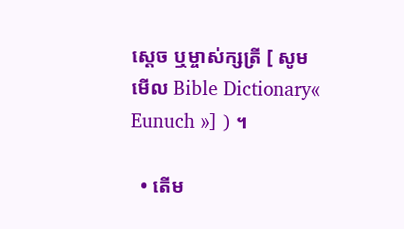ស្ដេច ឬម្ចាស់ក្សត្រី [ សូមមើល Bible Dictionary« Eunuch »] ) ។

  • តើម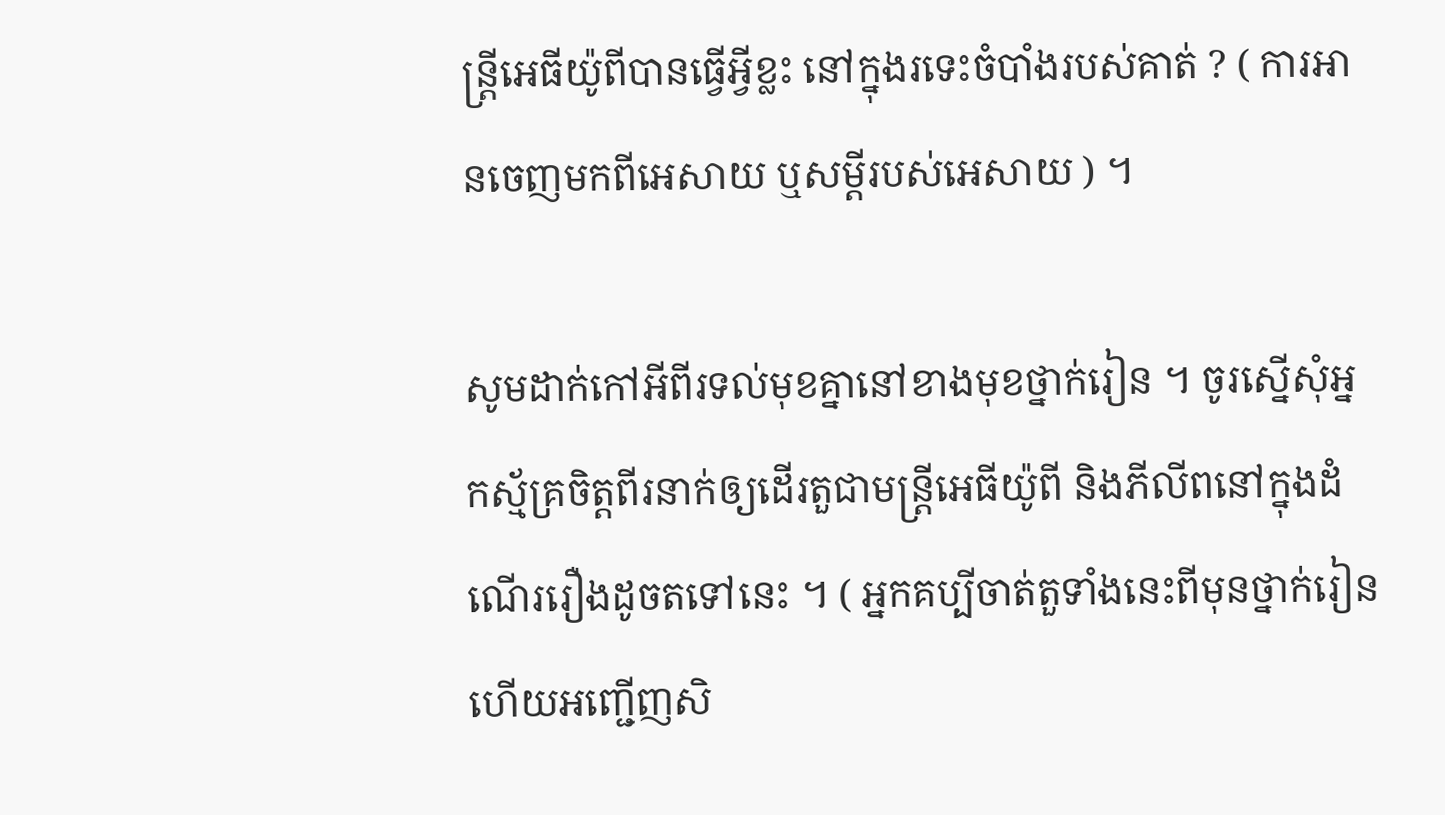ន្ត្រីអេធីយ៉ូពីបានធ្វើអ្វីខ្លះ នៅក្នុងរទេះចំបាំងរបស់គាត់ ? ( ការអានចេញមកពីអេសាយ ឬសម្ដីរបស់អេសាយ ) ។

សូមដាក់កៅអីពីរទល់មុខគ្នានៅខាងមុខថ្នាក់រៀន ។ ចូរស្នើសុំអ្នកស្ម័គ្រចិត្តពីរនាក់ឲ្យដើរតួជាមន្ត្រីអេធីយ៉ូពី និងភីលីពនៅក្នុងដំណើររឿងដូចតទៅនេះ ។ ( អ្នកគប្បីចាត់តួទាំងនេះពីមុនថ្នាក់រៀន ហើយអញ្ជើញសិ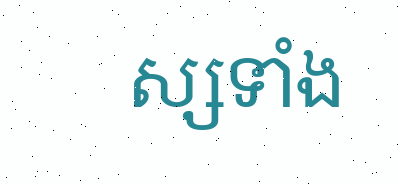ស្សទាំង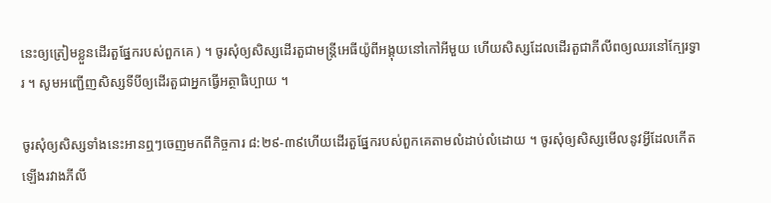នេះឲ្យត្រៀមខ្លួនដើរតួផ្នែករបស់ពួកគេ ) ។ ចូរសុំឲ្យសិស្សដើរតួជាមន្ត្រីអេធីយ៉ូពីអង្គុយនៅកៅអីមួយ ហើយសិស្សដែលដើរតួជាភីលីពឲ្យឈរនៅក្បែរទ្វារ ។ សូមអញ្ជើញសិស្សទីបីឲ្យដើរតួជាអ្នកធ្វើអត្ថាធិប្បាយ ។

ចូរសុំឲ្យសិស្សទាំងនេះអានឮៗចេញមកពីកិច្ចការ ៨:២៩-៣៩ហើយដើរតួផ្នែករបស់ពួកគេតាមលំដាប់លំដោយ ។ ចូរសុំឲ្យសិស្សមើលនូវអ្វីដែលកើតឡើងរវាងភីលី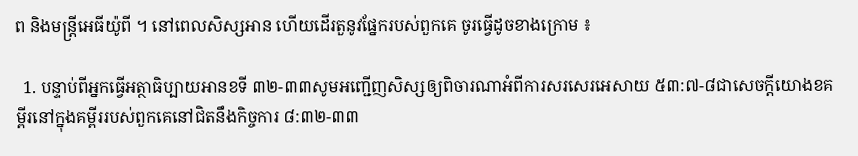ព និងមន្ត្រីអេធីយ៉ូពី ។ នៅពេលសិស្សអាន ហើយដើរតួនូវផ្នែករបស់ពួកគេ ចូរធ្វើដូចខាងក្រោម ៖

  1. បន្ទាប់ពីអ្នកធ្វើអត្ថាធិប្បាយអានខទី ៣២-៣៣សូមអញ្ជើញសិស្សឲ្យពិចារណាអំពីការសរសេរអេសាយ ៥៣:៧-៨ជាសេចក្ដីយោងខគម្ពីរនៅក្នុងគម្ពីររបស់ពួកគេនៅជិតនឹងកិច្ចការ ៨:៣២-៣៣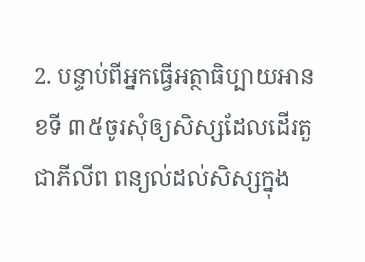2. បន្ទាប់ពីអ្នកធ្វើអត្ថាធិប្បាយអានខទី ៣៥ចូរសុំឲ្យសិស្សដែលដើរតួជាភីលីព ពន្យល់ដល់សិស្សក្នុង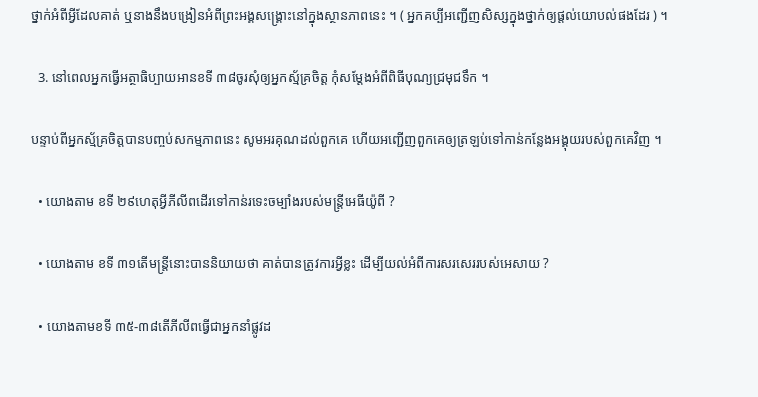ថ្នាក់អំពីអ្វីដែលគាត់ ឬនាងនឹងបង្រៀនអំពីព្រះអង្គសង្គ្រោះនៅក្នុងស្ថានភាពនេះ ។ ( អ្នកគប្បីអញ្ជើញសិស្សក្នុងថ្នាក់ឲ្យផ្ដល់យោបល់ផងដែរ ) ។

  3. នៅពេលអ្នកធ្វើអត្ថាធិប្បាយអានខទី ៣៨ចូរសុំឲ្យអ្នកស្ម័គ្រចិត្ត កុំសម្ដែងអំពីពិធីបុណ្យជ្រមុជទឹក ។

បន្ទាប់ពីអ្នកស្ម័គ្រចិត្តបានបញ្ចប់សកម្មភាពនេះ សូមអរគុណដល់ពួកគេ ហើយអញ្ជើញពួកគេឲ្យត្រឡប់ទៅកាន់កន្លែងអង្គុយរបស់ពួកគេវិញ ។

  • យោងតាម ខទី ២៩ហេតុអ្វីភីលីពដើរទៅកាន់រទេះចម្បាំងរបស់មន្ត្រីអេធីយ៉ូពី ?

  • យោងតាម ខទី ៣១តើមន្ត្រីនោះបាននិយាយថា គាត់បានត្រូវការអ្វីខ្លះ ដើម្បីយល់អំពីការសរសេររបស់អេសាយ ?

  • យោងតាមខទី ៣៥-៣៨តើភីលីពធ្វើជាអ្នកនាំផ្លូវដ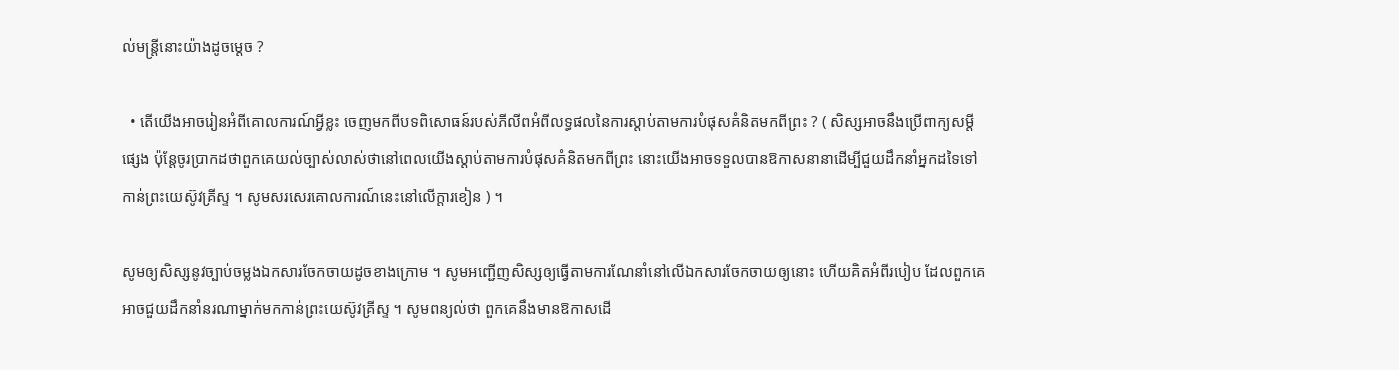ល់មន្ត្រីនោះយ៉ាងដូចម្ដេច ?

  • តើយើងអាចរៀនអំពីគោលការណ៍អ្វីខ្លះ ចេញមកពីបទពិសោធន៍របស់ភីលីពអំពីលទ្ធផលនៃការស្ដាប់តាមការបំផុសគំនិតមកពីព្រះ ? ( សិស្សអាចនឹងប្រើពាក្យសម្ដីផ្សេង ប៉ុន្តែចូរប្រាកដថាពួកគេយល់ច្បាស់លាស់ថានៅពេលយើងស្ដាប់តាមការបំផុសគំនិតមកពីព្រះ នោះយើងអាចទទួលបានឱកាសនានាដើម្បីជួយដឹកនាំអ្នកដទៃទៅកាន់ព្រះយេស៊ូវគ្រីស្ទ ។ សូមសរសេរគោលការណ៍នេះនៅលើក្ដារខៀន ) ។

សូមឲ្យសិស្សនូវច្បាប់ចម្លងឯកសារចែកចាយដូចខាងក្រោម ។ សូមអញ្ជើញសិស្សឲ្យធ្វើតាមការណែនាំនៅលើឯកសារចែកចាយឲ្យនោះ ហើយគិតអំពីរបៀប ដែលពួកគេអាចជួយដឹកនាំនរណាម្នាក់មកកាន់ព្រះយេស៊ូវគ្រីស្ទ ។ សូមពន្យល់ថា ពួកគេនឹងមានឱកាសដើ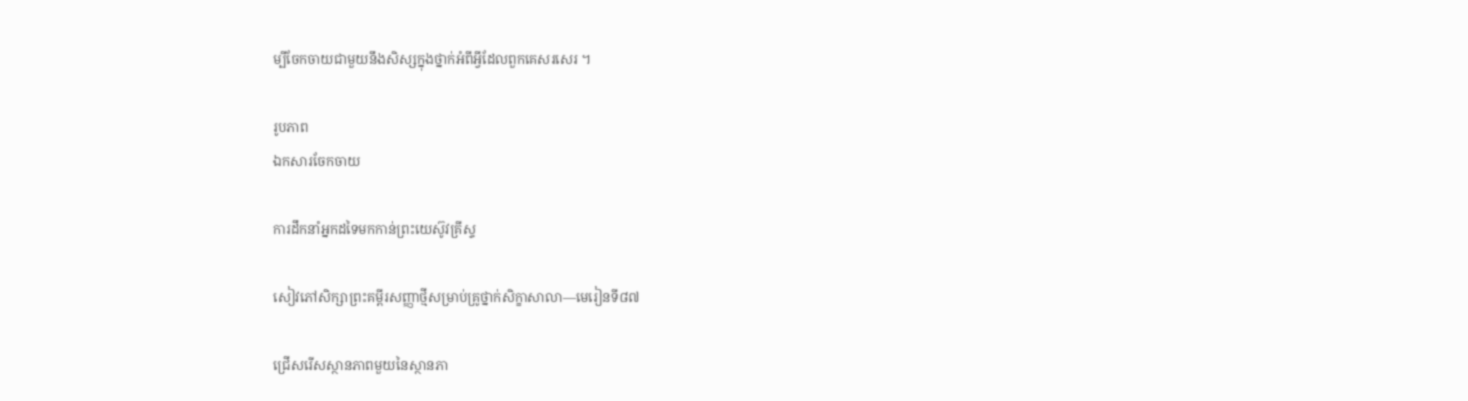ម្បីចែកចាយជាមួយនឹងសិស្សក្នុងថ្នាក់អំពីអ្វីដែលពួកគេសរសេរ ។

រូបភាព
ឯកសារចែកចាយ

ការដឹកនាំអ្នកដទៃមកកាន់ព្រះយេស៊ូវគ្រីស្ទ

សៀវភៅសិក្សាព្រះគម្ពីរសញ្ញាថ្មីសម្រាប់គ្រូថ្នាក់សិក្ខាសាលា—មេរៀនទី៨៧

ជ្រើសរើសស្ថានភាពមួយនៃស្ថានភា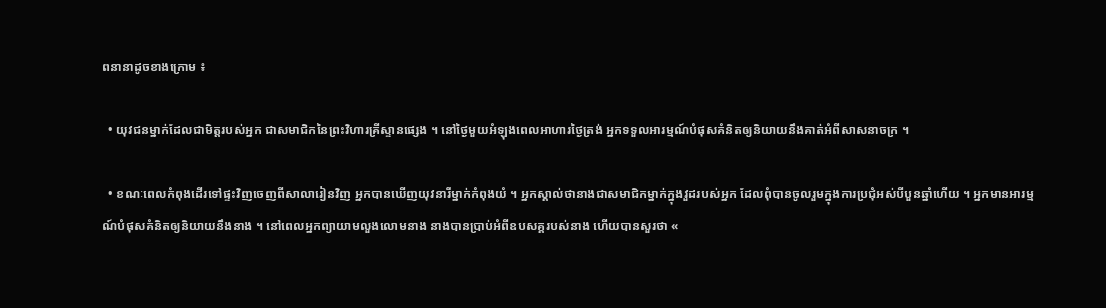ពនានាដូចខាងក្រោម ៖

  • យុវជនម្នាក់ដែលជាមិត្តរបស់អ្នក ជាសមាជិកនៃព្រះវិហារគ្រីស្ទានផ្សេង ។ នៅថ្ងៃមួយអំឡុងពេលអាហារថ្ងៃត្រង់ អ្នកទទួលអារម្មណ៍បំផុសគំនិតឲ្យនិយាយនឹងគាត់អំពីសាសនាចក្រ ។

  • ខណៈពេលកំពុងដើរទៅផ្ទះវិញចេញពីសាលារៀនវិញ អ្នកបានឃើញយុវនារីម្នាក់កំពុងយំ ។ អ្នកស្គាល់ថានាងជាសមាជិកម្នាក់ក្នុងវួដរបស់អ្នក ដែលពុំបានចូលរួមក្នុងការប្រជុំអស់បីបួនឆ្នាំហើយ ។ អ្នកមានអារម្មណ៍បំផុសគំនិតឲ្យនិយាយនឹងនាង ។ នៅពេលអ្នកព្យាយាមលួងលោមនាង នាងបានប្រាប់អំពីឧបសគ្គរបស់នាង ហើយបានសួរថា «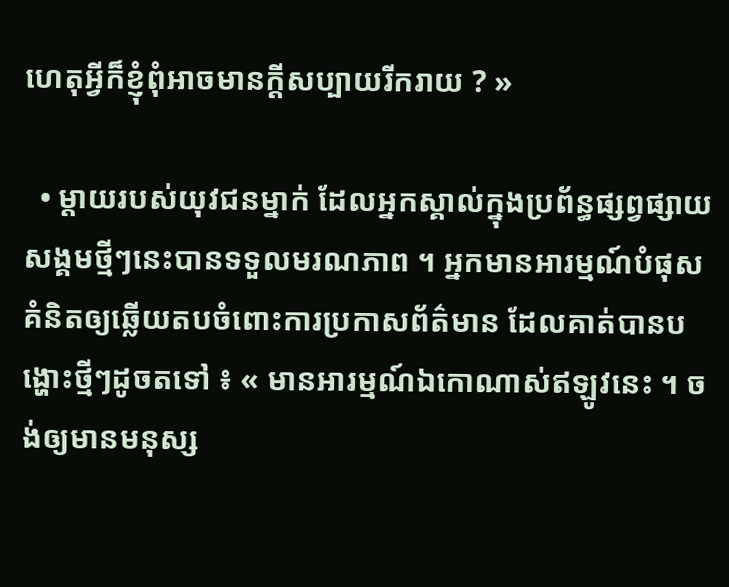ហេតុអ្វីក៏ខ្ញុំពុំអាចមានក្ដីសប្បាយរីករាយ ? »

  • ម្ដាយរបស់យុវជនម្នាក់ ដែលអ្នកស្គាល់ក្នុងប្រព័ន្ធផ្សព្វផ្សាយសង្គមថ្មីៗនេះបានទទួលមរណភាព ។ អ្នកមានអារម្មណ៍បំផុសគំនិតឲ្យឆ្លើយតបចំពោះការប្រកាសព័ត៌មាន ដែលគាត់បានបង្ហោះថ្មីៗដូចតទៅ ៖ « មានអារម្មណ៍ឯកោណាស់ឥឡូវនេះ ។ ចង់ឲ្យមានមនុស្ស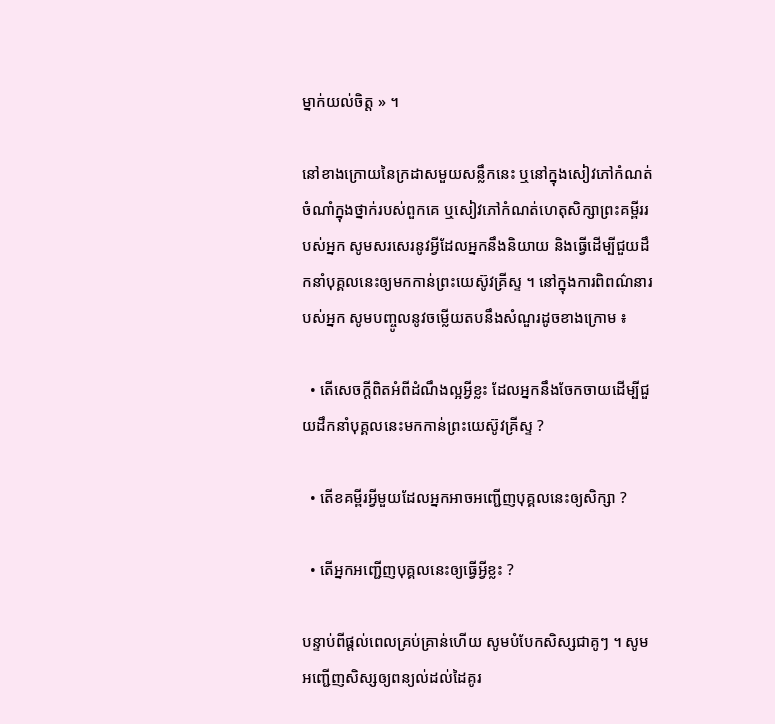ម្នាក់យល់ចិត្ត » ។

នៅខាងក្រោយនៃក្រដាសមួយសន្លឹកនេះ ឬនៅក្នុងសៀវភៅកំណត់ចំណាំក្នុងថ្នាក់របស់ពួកគេ ឬសៀវភៅកំណត់ហេតុសិក្សាព្រះគម្ពីររបស់អ្នក សូមសរសេរនូវអ្វីដែលអ្នកនឹងនិយាយ និងធ្វើដើម្បីជួយដឹកនាំបុគ្គលនេះឲ្យមកកាន់ព្រះយេស៊ូវគ្រីស្ទ ។ នៅក្នុងការពិពណ៌នារបស់អ្នក សូមបញ្ចូលនូវចម្លើយតបនឹងសំណួរដូចខាងក្រោម ៖

  • តើសេចក្ដីពិតអំពីដំណឹងល្អអ្វីខ្លះ ដែលអ្នកនឹងចែកចាយដើម្បីជួយដឹកនាំបុគ្គលនេះមកកាន់ព្រះយេស៊ូវគ្រីស្ទ ?

  • តើខគម្ពីរអ្វីមួយដែលអ្នកអាចអញ្ជើញបុគ្គលនេះឲ្យសិក្សា ?

  • តើអ្នកអញ្ជើញបុគ្គលនេះឲ្យធ្វើអ្វីខ្លះ ?

បន្ទាប់ពីផ្ដល់ពេលគ្រប់គ្រាន់ហើយ សូមបំបែកសិស្សជាគូៗ ។ សូមអញ្ជើញសិស្សឲ្យពន្យល់ដល់ដៃគូរ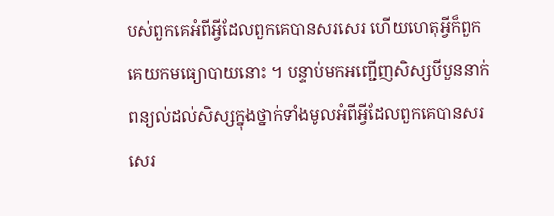បស់ពួកគេអំពីអ្វីដែលពួកគេបានសរសេរ ហើយហេតុអ្វីក៏ពួកគេយកមធ្យោបាយនោះ ។ បន្ទាប់មកអញ្ជើញសិស្សបីបួននាក់ ពន្យល់ដល់សិស្សក្នុងថ្នាក់ទាំងមូលអំពីអ្វីដែលពួកគេបានសរសេរ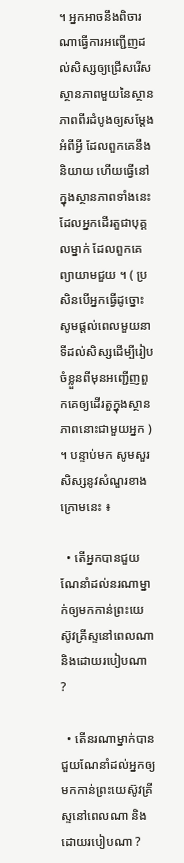។ អ្នកអាចនឹងពិចារណាធ្វើការអញ្ជើញដល់សិស្សឲ្យជ្រើសរើសស្ថានភាពមួយនៃស្ថានភាពពីរដំបូងឲ្យសម្ដែងអំពីអ្វី ដែលពួកគេនឹងនិយាយ ហើយធ្វើនៅក្នុងស្ថានភាពទាំងនេះ ដែលអ្នកដើរតួជាបុគ្គលម្នាក់ ដែលពួកគេព្យាយាមជួយ ។ ( ប្រសិនបើអ្នកធ្វើដូច្នោះ សូមផ្ដល់ពេលមួយនាទីដល់សិស្សដើម្បីរៀបចំខ្លួនពីមុនអញ្ជើញពួកគេឲ្យដើរតួក្នុងស្ថានភាពនោះជាមួយអ្នក ) ។ បន្ទាប់មក សូមសួរសិស្សនូវសំណួរខាងក្រោមនេះ ៖

  • តើអ្នកបានជួយណែនាំដល់នរណាម្នាក់ឲ្យមកកាន់ព្រះយេស៊ូវគ្រីស្ទនៅពេលណា និងដោយរបៀបណា ?

  • តើនរណាម្នាក់បានជួយណែនាំដល់អ្នកឲ្យមកកាន់ព្រះយេស៊ូវគ្រីស្ទនៅពេលណា និងដោយរបៀបណា ?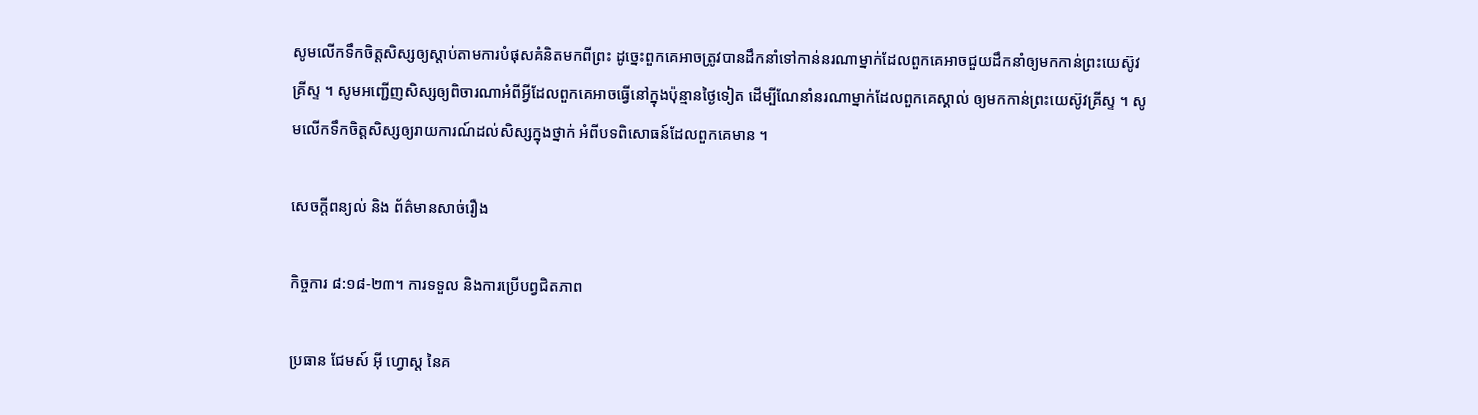សូមលើកទឹកចិត្តសិស្សឲ្យស្ដាប់តាមការបំផុសគំនិតមកពីព្រះ ដូច្នេះពួកគេអាចត្រូវបានដឹកនាំទៅកាន់នរណាម្នាក់ដែលពួកគេអាចជួយដឹកនាំឲ្យមកកាន់ព្រះយេស៊ូវគ្រីស្ទ ។ សូមអញ្ជើញសិស្សឲ្យពិចារណាអំពីអ្វីដែលពួកគេអាចធ្វើនៅក្នុងប៉ុន្មានថ្ងៃទៀត ដើម្បីណែនាំនរណាម្នាក់ដែលពួកគេស្គាល់ ឲ្យមកកាន់ព្រះយេស៊ូវគ្រីស្ទ ។ សូមលើកទឹកចិត្តសិស្សឲ្យរាយការណ៍ដល់សិស្សក្នុងថ្នាក់ អំពីបទពិសោធន៍ដែលពួកគេមាន ។

សេចក្តីពន្យល់ និង ព័ត៌មានសាច់រឿង

កិច្ចការ ៨:១៨-២៣។ ការទទួល និងការប្រើបព្វជិតភាព

ប្រធាន ជែមស៍ អ៊ី ហ្វោស្ដ នៃគ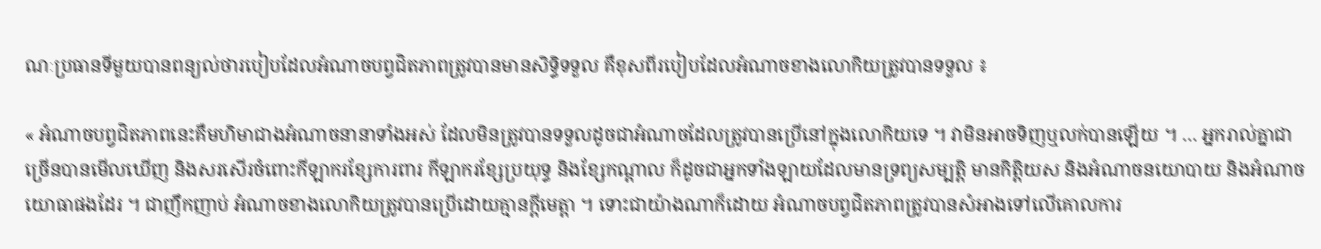ណៈប្រធានទីមួយបានពន្យល់ថារបៀបដែលអំណាចបព្វជិតភាពត្រូវបានមានសិទ្ធិទទួល គឺខុសពីរបៀបដែលអំណាចខាងលោកិយត្រូវបានទទួល ៖

« អំណាចបព្វជិតភាពនេះគឺមហិមាជាងអំណាចនានាទាំងអស់ ដែលមិនត្រូវបានទទួលដូចជាអំណាចដែលត្រូវបានប្រើនៅក្នុងលោកិយទេ ។ វាមិនអាចទិញឬលក់បានឡើយ ។ … អ្នករាល់គ្នាជាច្រើនបានមើលឃើញ និងសរសើរចំពោះកីឡាករខែ្សការពារ កីឡាករខ្សែប្រយុទ្ធ និងខ្សែកណ្ដាល ក៏ដូចជាអ្នកទាំងឡាយដែលមានទ្រព្យសម្បត្តិ មានកិត្តិយស និងអំណាចនយោបាយ និងអំណាចយោធាផងដែរ ។ ជាញឹកញាប់ អំណាចខាងលោកិយត្រូវបានប្រើដោយគ្មានក្ដីមេត្តា ។ ទោះជាយ៉ាងណាក៏ដោយ អំណាចបព្វជិតភាពត្រូវបានសំអាងទៅលើគោលការ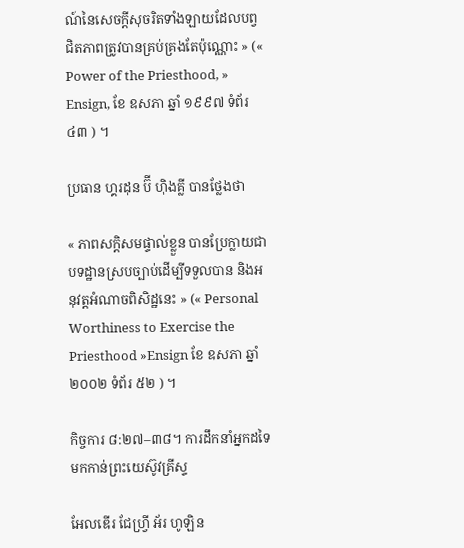ណ៍នៃសេចក្ដីសុចរិតទាំងឡាយដែលបព្វជិតភាពត្រូវបានគ្រប់គ្រងតែប៉ុណ្ណោះ » (« Power of the Priesthood, » Ensign, ខែ ឧសភា ឆ្នាំ ១៩៩៧ ទំព័រ ៤៣ ) ។

ប្រធាន ហ្គរដុន ប៊ី ហ៊ិងគ្លី បានថ្លែងថា

« ភាពសក្ដិសមផ្ទាល់ខ្លួន បានប្រែក្លាយជាបទដ្ឋានស្របច្បាប់ដើម្បីទទួលបាន និងអនុវត្តអំណាចពិសិដ្ឋនេះ » (« Personal Worthiness to Exercise the Priesthood »Ensign ខែ ឧសភា ឆ្នាំ ២០០២ ទំព័រ ៥២ ) ។

កិច្ចការ ៨:២៧–៣៨។ ការដឹកនាំអ្នកដទៃមកកាន់ព្រះយេស៊ូវគ្រីស្ទ

អែលឌើរ ជែហ្វ្រី អ័រ ហូឡិន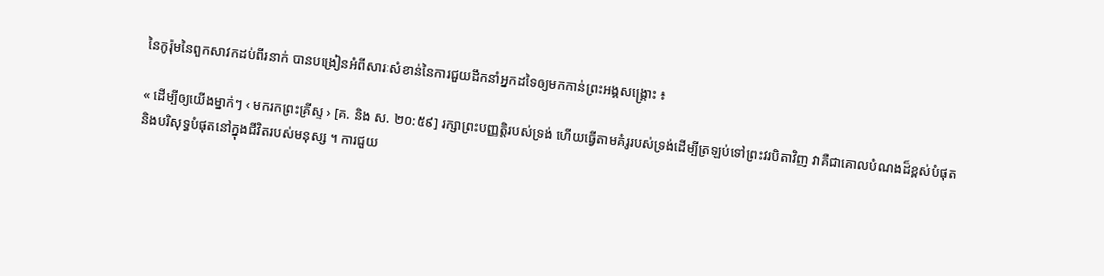នៃកូរ៉ុមនៃពួកសាវកដប់ពីរនាក់ បានបង្រៀនអំពីសារៈសំខាន់នៃការជួយដឹកនាំអ្នកដទៃឲ្យមកកាន់ព្រះអង្គសង្គ្រោះ ៖

« ដើម្បីឲ្យយើងម្នាក់ៗ ‹ មករកព្រះគ្រីស្ទ › [គ. និង ស. ២០:៥៩] រក្សាព្រះបញ្ញត្តិរបស់ទ្រង់ ហើយធ្វើតាមគំរូរបស់ទ្រង់ដើម្បីត្រឡប់ទៅព្រះវរបិតាវិញ វាគឺជាគោលបំណងដ៏ខ្ពស់បំផុត និងបរិសុទ្ធបំផុតនៅក្នុងជីវិតរបស់មនុស្ស ។ ការជួយ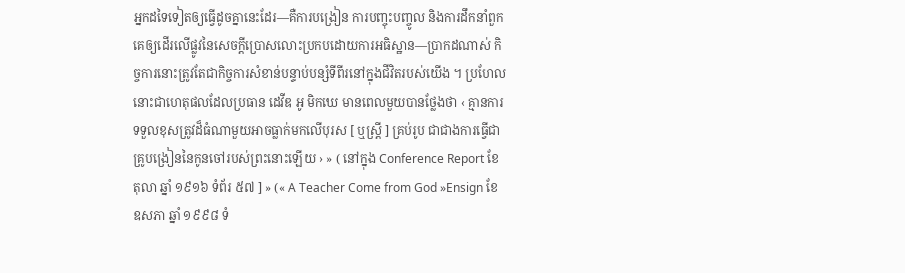អ្នកដទៃទៀតឲ្យធ្វើដូចគ្នានេះដែរ—គឺការបង្រៀន ការបញ្ចុះបញ្ចូល និងការដឹកនាំពួកគេឲ្យដើរលើផ្លូវនៃសេចក្ដីប្រោសលោះប្រកបដោយការអធិស្ឋាន—ប្រាកដណាស់ កិច្ចការនោះត្រូវតែជាកិច្ចការសំខាន់បន្ទាប់បន្សំទីពីរនៅក្នុងជីវិតរបស់យើង ។ ប្រហែលនោះជាហេតុផលដែលប្រធាន ដេវីឌ អូ មិកឃេ មានពេលមួយបានថ្លែងថា ‹ គ្មានការទទួលខុសត្រូវដ៏ធំណាមួយអាចធ្លាក់មកលើបុរស [ ឬស្ត្រី ] គ្រប់រូប ជាជាងការធ្វើជាគ្រូបង្រៀននៃកូនចៅរបស់ព្រះនោះឡើយ › » ( នៅក្នុង Conference Report ខែ តុលា ឆ្នាំ ១៩១៦ ទំព័រ ៥៧ ] » (« A Teacher Come from God »Ensign ខែ ឧសភា ឆ្នាំ ១៩៩៨ ទំ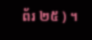ព័រ ២៥ ) ។